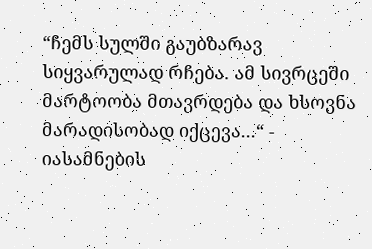“ჩემს სულში გაუბზარავ სიყვარულად რჩება. ამ სივრცეში მარტოობა მთავრდება და ხსოვნა მარადისობად იქცევა...“ - იასამნების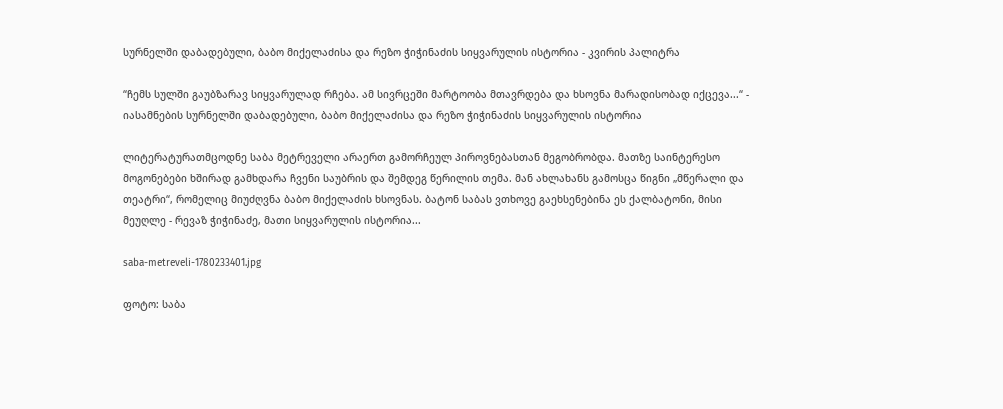სურნელში დაბადებული, ბაბო მიქელაძისა და რეზო ჭიჭინაძის სიყვარულის ისტორია - კვირის პალიტრა

“ჩემს სულში გაუბზარავ სიყვარულად რჩება. ამ სივრცეში მარტოობა მთავრდება და ხსოვნა მარადისობად იქცევა...“ - იასამნების სურნელში დაბადებული, ბაბო მიქელაძისა და რეზო ჭიჭინაძის სიყვარულის ისტორია

ლიტერატურათმცოდნე საბა მეტრეველი არაერთ გამორჩეულ პიროვნებასთან მეგობრობდა. მათზე საინტერესო მოგონებები ხშირად გამხდარა ჩვენი საუბრის და შემდეგ წერილის თემა. მან ახლახანს გამოსცა წიგნი „მწერალი და თეატრი“, რომელიც მიუძღვნა ბაბო მიქელაძის ხსოვნას. ბატონ საბას ვთხოვე გაეხსენებინა ეს ქალბატონი, მისი მეუღლე - რევაზ ჭიჭინაძე, მათი სიყვარულის ისტორია...

saba-metreveli-1780233401.jpg

ფოტო: საბა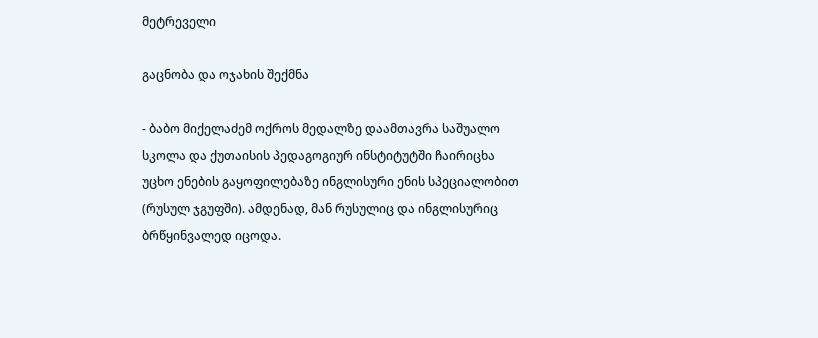მეტრეველი

გაცნობა და ოჯახის შექმნა

- ბაბო მიქელაძემ ოქროს მედალზე დაამთავრა საშუალო სკოლა და ქუთაისის პედაგოგიურ ინსტიტუტში ჩაირიცხა უცხო ენების გაყოფილებაზე ინგლისური ენის სპეციალობით (რუსულ ჯგუფში). ამდენად, მან რუსულიც და ინგლისურიც ბრწყინვალედ იცოდა.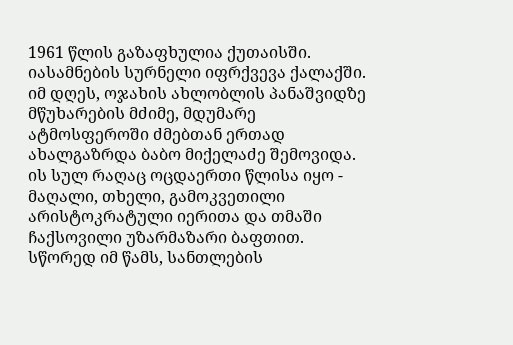1961 წლის გაზაფხულია ქუთაისში. იასამნების სურნელი იფრქვევა ქალაქში. იმ დღეს, ოჯახის ახლობლის პანაშვიდზე მწუხარების მძიმე, მდუმარე ატმოსფეროში ძმებთან ერთად ახალგაზრდა ბაბო მიქელაძე შემოვიდა. ის სულ რაღაც ოცდაერთი წლისა იყო - მაღალი, თხელი, გამოკვეთილი არისტოკრატული იერითა და თმაში ჩაქსოვილი უზარმაზარი ბაფთით. სწორედ იმ წამს, სანთლების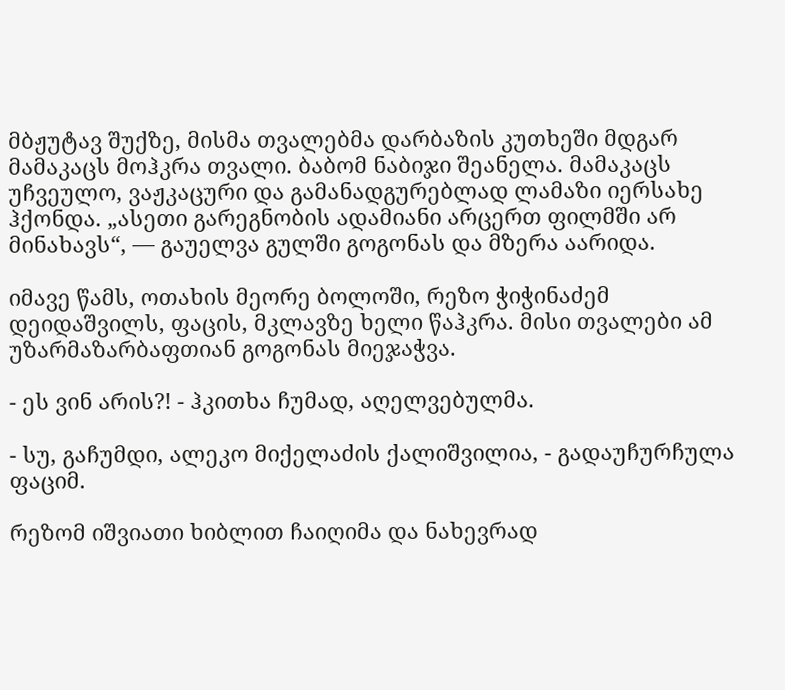მბჟუტავ შუქზე, მისმა თვალებმა დარბაზის კუთხეში მდგარ მამაკაცს მოჰკრა თვალი. ბაბომ ნაბიჯი შეანელა. მამაკაცს უჩვეულო, ვაჟკაცური და გამანადგურებლად ლამაზი იერსახე ჰქონდა. „ასეთი გარეგნობის ადამიანი არცერთ ფილმში არ მინახავს“, — გაუელვა გულში გოგონას და მზერა აარიდა.

იმავე წამს, ოთახის მეორე ბოლოში, რეზო ჭიჭინაძემ დეიდაშვილს, ფაცის, მკლავზე ხელი წაჰკრა. მისი თვალები ამ უზარმაზარბაფთიან გოგონას მიეჯაჭვა.

- ეს ვინ არის?! - ჰკითხა ჩუმად, აღელვებულმა.

- სუ, გაჩუმდი, ალეკო მიქელაძის ქალიშვილია, - გადაუჩურჩულა ფაციმ.

რეზომ იშვიათი ხიბლით ჩაიღიმა და ნახევრად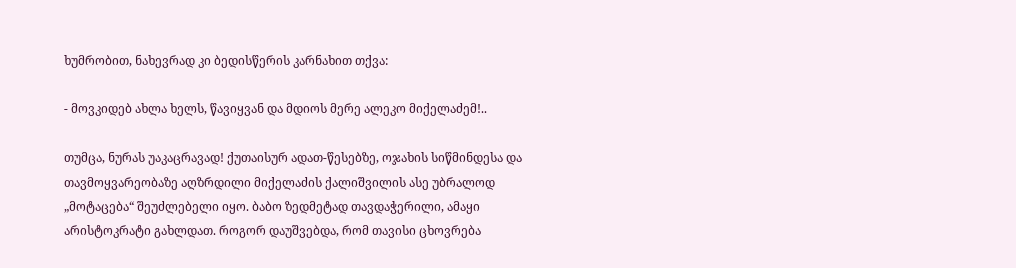ხუმრობით, ნახევრად კი ბედისწერის კარნახით თქვა:

- მოვკიდებ ახლა ხელს, წავიყვან და მდიოს მერე ალეკო მიქელაძემ!..

თუმცა, ნურას უაკაცრავად! ქუთაისურ ადათ-წესებზე, ოჯახის სიწმინდესა და თავმოყვარეობაზე აღზრდილი მიქელაძის ქალიშვილის ასე უბრალოდ „მოტაცება“ შეუძლებელი იყო. ბაბო ზედმეტად თავდაჭერილი, ამაყი არისტოკრატი გახლდათ. როგორ დაუშვებდა, რომ თავისი ცხოვრება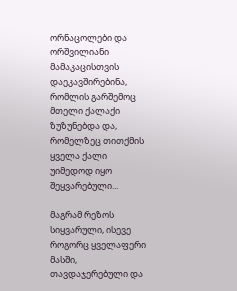ორნაცოლები და ორშვილიანი მამაკაცისთვის დაეკავშირებინა, რომლის გარშემოც მთელი ქალაქი ზუზუნებდა და, რომელზეც თითქმის ყველა ქალი უიმედოდ იყო შეყვარებული...

მაგრამ რეზოს სიყვარული, ისევე როგორც ყველაფერი მასში, თავდაჯერებული და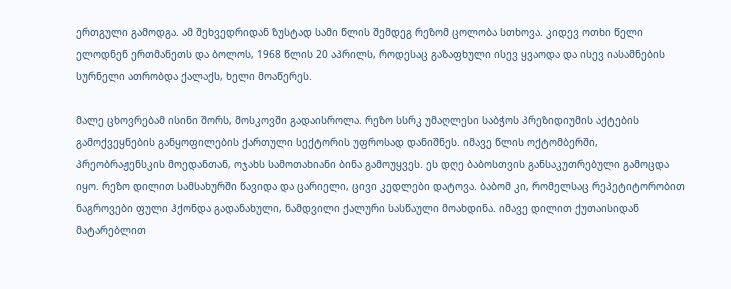ერთგული გამოდგა. ამ შეხვედრიდან ზუსტად სამი წლის შემდეგ რეზომ ცოლობა სთხოვა. კიდევ ოთხი წელი ელოდნენ ერთმანეთს და ბოლოს, 1968 წლის 20 აპრილს, როდესაც გაზაფხული ისევ ყვაოდა და ისევ იასამნების სურნელი ათრობდა ქალაქს, ხელი მოაწერეს.

მალე ცხოვრებამ ისინი შორს, მოსკოვში გადაისროლა. რეზო სსრკ უმაღლესი საბჭოს პრეზიდიუმის აქტების გამოქვეყნების განყოფილების ქართული სექტორის უფროსად დანიშნეს. იმავე წლის ოქტომბერში, პრეობრაჟენსკის მოედანთან, ოჯახს სამოთახიანი ბინა გამოუყვეს. ეს დღე ბაბოსთვის განსაკუთრებული გამოცდა იყო. რეზო დილით სამსახურში წავიდა და ცარიელი, ცივი კედლები დატოვა. ბაბომ კი, რომელსაც რეპეტიტორობით ნაგროვები ფული ჰქონდა გადანახული, ნამდვილი ქალური სასწაული მოახდინა. იმავე დილით ქუთაისიდან მატარებლით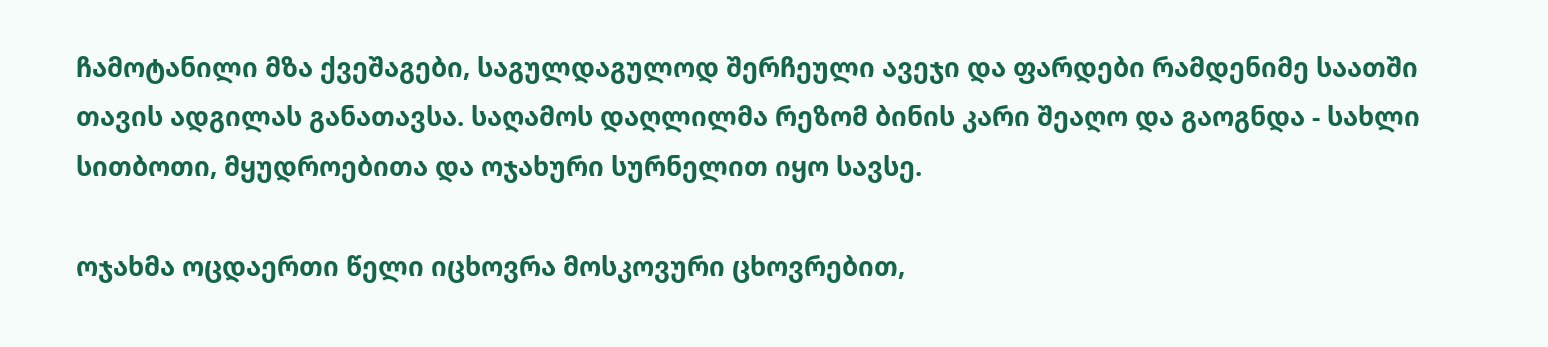ჩამოტანილი მზა ქვეშაგები, საგულდაგულოდ შერჩეული ავეჯი და ფარდები რამდენიმე საათში თავის ადგილას განათავსა. საღამოს დაღლილმა რეზომ ბინის კარი შეაღო და გაოგნდა - სახლი სითბოთი, მყუდროებითა და ოჯახური სურნელით იყო სავსე.

ოჯახმა ოცდაერთი წელი იცხოვრა მოსკოვური ცხოვრებით,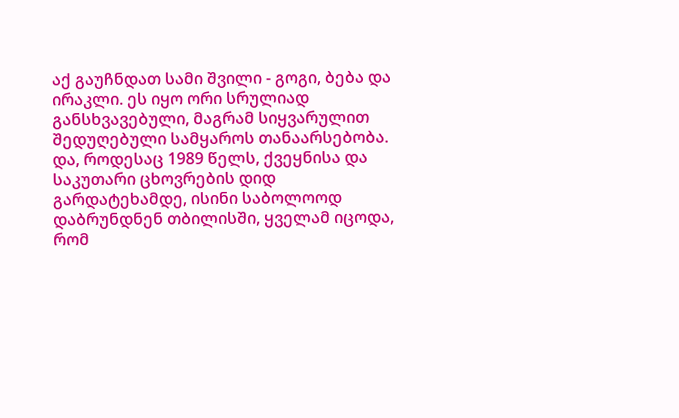აქ გაუჩნდათ სამი შვილი - გოგი, ბება და ირაკლი. ეს იყო ორი სრულიად განსხვავებული, მაგრამ სიყვარულით შედუღებული სამყაროს თანაარსებობა. და, როდესაც 1989 წელს, ქვეყნისა და საკუთარი ცხოვრების დიდ გარდატეხამდე, ისინი საბოლოოდ დაბრუნდნენ თბილისში, ყველამ იცოდა, რომ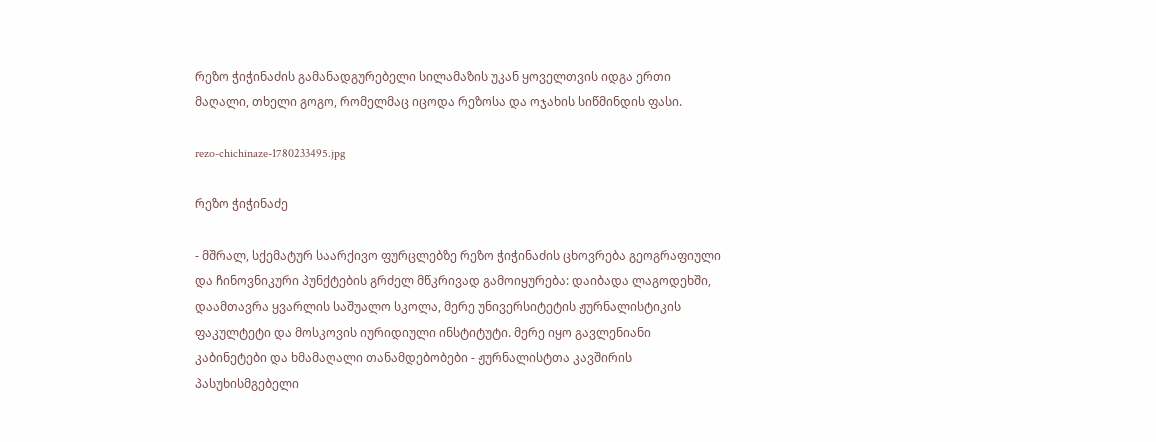რეზო ჭიჭინაძის გამანადგურებელი სილამაზის უკან ყოველთვის იდგა ერთი მაღალი, თხელი გოგო, რომელმაც იცოდა რეზოსა და ოჯახის სიწმინდის ფასი.

rezo-chichinaze-1780233495.jpg

რეზო ჭიჭინაძე

- მშრალ, სქემატურ საარქივო ფურცლებზე რეზო ჭიჭინაძის ცხოვრება გეოგრაფიული და ჩინოვნიკური პუნქტების გრძელ მწკრივად გამოიყურება: დაიბადა ლაგოდეხში, დაამთავრა ყვარლის საშუალო სკოლა, მერე უნივერსიტეტის ჟურნალისტიკის ფაკულტეტი და მოსკოვის იურიდიული ინსტიტუტი. მერე იყო გავლენიანი კაბინეტები და ხმამაღალი თანამდებობები - ჟურნალისტთა კავშირის პასუხისმგებელი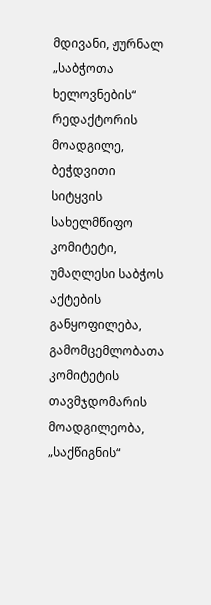მდივანი, ჟურნალ „საბჭოთა ხელოვნების“ რედაქტორის მოადგილე, ბეჭდვითი სიტყვის სახელმწიფო კომიტეტი, უმაღლესი საბჭოს აქტების განყოფილება, გამომცემლობათა კომიტეტის თავმჯდომარის მოადგილეობა, „საქწიგნის“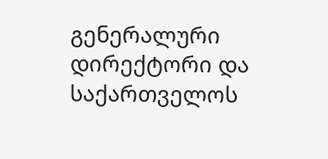გენერალური დირექტორი და საქართველოს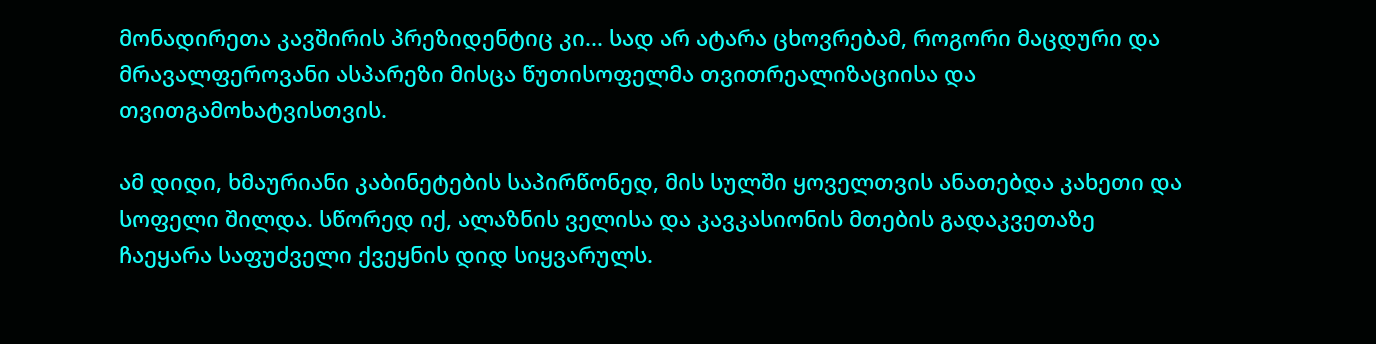მონადირეთა კავშირის პრეზიდენტიც კი... სად არ ატარა ცხოვრებამ, როგორი მაცდური და მრავალფეროვანი ასპარეზი მისცა წუთისოფელმა თვითრეალიზაციისა და თვითგამოხატვისთვის.

ამ დიდი, ხმაურიანი კაბინეტების საპირწონედ, მის სულში ყოველთვის ანათებდა კახეთი და სოფელი შილდა. სწორედ იქ, ალაზნის ველისა და კავკასიონის მთების გადაკვეთაზე ჩაეყარა საფუძველი ქვეყნის დიდ სიყვარულს.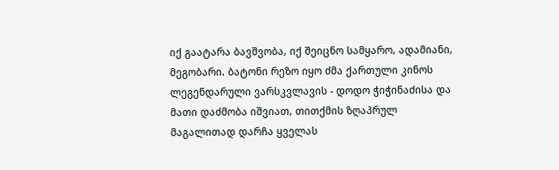იქ გაატარა ბავშვობა, იქ შეიცნო სამყარო, ადამიანი, მეგობარი. ბატონი რეზო იყო ძმა ქართული კინოს ლეგენდარული ვარსკვლავის - დოდო ჭიჭინაძისა და მათი დაძმობა იშვიათ, თითქმის ზღაპრულ მაგალითად დარჩა ყველას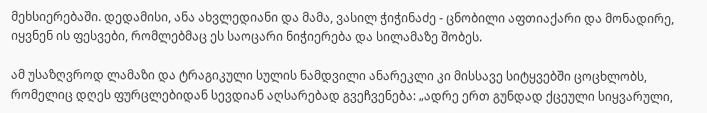მეხსიერებაში. დედამისი, ანა ახვლედიანი და მამა, ვასილ ჭიჭინაძე - ცნობილი აფთიაქარი და მონადირე, იყვნენ ის ფესვები, რომლებმაც ეს საოცარი ნიჭიერება და სილამაზე შობეს.

ამ უსაზღვროდ ლამაზი და ტრაგიკული სულის ნამდვილი ანარეკლი კი მისსავე სიტყვებში ცოცხლობს, რომელიც დღეს ფურცლებიდან სევდიან აღსარებად გვეჩვენება: „ადრე ერთ გუნდად ქცეული სიყვარული,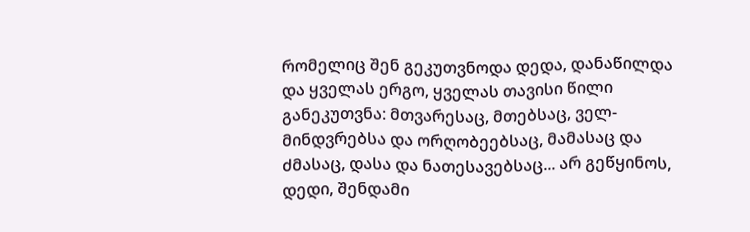რომელიც შენ გეკუთვნოდა დედა, დანაწილდა და ყველას ერგო, ყველას თავისი წილი განეკუთვნა: მთვარესაც, მთებსაც, ველ-მინდვრებსა და ორღობეებსაც, მამასაც და ძმასაც, დასა და ნათესავებსაც... არ გეწყინოს, დედი, შენდამი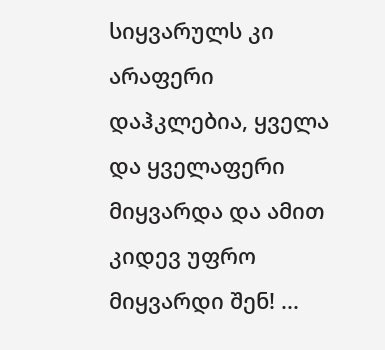სიყვარულს კი არაფერი დაჰკლებია, ყველა და ყველაფერი მიყვარდა და ამით კიდევ უფრო მიყვარდი შენ! ...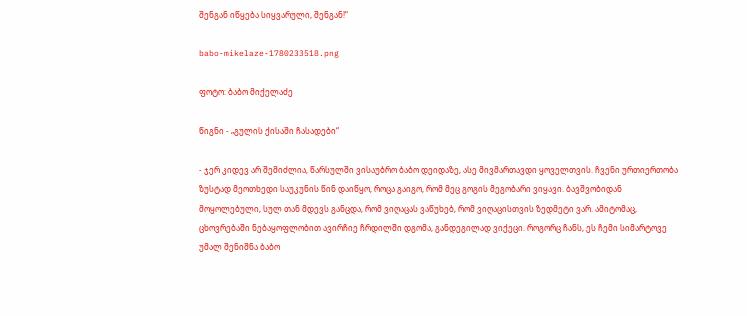შენგან იწყება სიყვარული, შენგან!“

babo-mikelaze-1780233518.png

ფოტო: ბაბო მიქელაძე

წიგნი - „გულის ქისაში ჩასადები“

- ჯერ კიდევ არ შემიძლია, წარსულში ვისაუბრო ბაბო დეიდაზე, ასე მივმართავდი ყოველთვის. ჩვენი ურთიერთობა ზუსტად მეოთხედი საუკუნის წინ დაიწყო, როცა გაიგო, რომ მეც გოგის მეგობარი ვიყავი. ბავშვობიდან მოყოლებული, სულ თან მდევს განცდა, რომ ვიღაცას ვაწუხებ, რომ ვიღაცისთვის ზედმეტი ვარ. ამიტომაც, ცხოვრებაში ნებაყოფლობით ავირჩიე ჩრდილში დგომა, განდეგილად ვიქეცი. როგორც ჩანს, ეს ჩემი სიმარტოვე უმალ შენიშნა ბაბო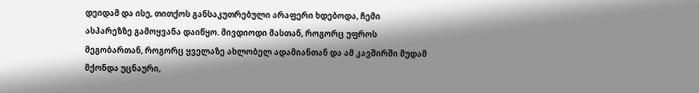დეიდამ და ისე, თითქოს განსაკუთრებული არაფერი ხდებოდა, ჩემი ასპარეზზე გამოყვანა დაიწყო. მივდიოდი მასთან, როგორც უფროს მეგობართან, როგორც ყველაზე ახლობელ ადამიანთან და ამ კავშირში მუდამ მქონდა უცნაური,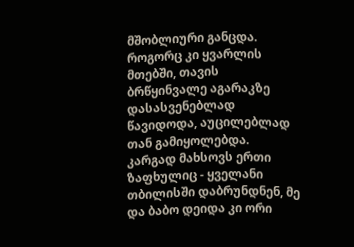მშობლიური განცდა. როგორც კი ყვარლის მთებში, თავის ბრწყინვალე აგარაკზე დასასვენებლად წავიდოდა, აუცილებლად თან გამიყოლებდა. კარგად მახსოვს ერთი ზაფხულიც - ყველანი თბილისში დაბრუნდნენ, მე და ბაბო დეიდა კი ორი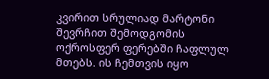კვირით სრულიად მარტონი შევრჩით შემოდგომის ოქროსფერ ფერებში ჩაფლულ მთებს. ის ჩემთვის იყო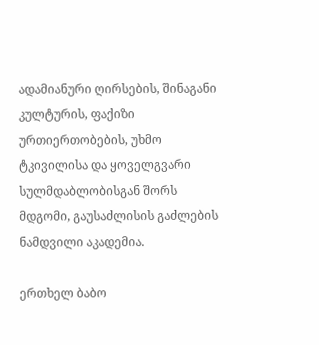ადამიანური ღირსების, შინაგანი კულტურის, ფაქიზი ურთიერთობების, უხმო ტკივილისა და ყოველგვარი სულმდაბლობისგან შორს მდგომი, გაუსაძლისის გაძლების ნამდვილი აკადემია.

ერთხელ ბაბო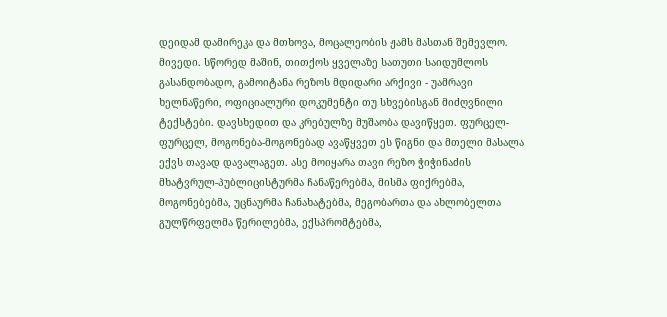დეიდამ დამირეკა და მთხოვა, მოცალეობის ჟამს მასთან შემევლო. მივედი. სწორედ მაშინ, თითქოს ყველაზე სათუთი საიდუმლოს გასანდობადო, გამოიტანა რეზოს მდიდარი არქივი - უამრავი ხელნაწერი, ოფიციალური დოკუმენტი თუ სხვებისგან მიძღვნილი ტექსტები. დავსხედით და კრებულზე მუშაობა დავიწყეთ. ფურცელ-ფურცელ, მოგონება-მოგონებად ავაწყვეთ ეს წიგნი და მთელი მასალა ექვს თავად დავალაგეთ. ასე მოიყარა თავი რეზო ჭიჭინაძის მხატვრულ-პუბლიცისტურმა ჩანაწერებმა, მისმა ფიქრებმა, მოგონებებმა, უცნაურმა ჩანახატებმა, მეგობართა და ახლობელთა გულწრფელმა წერილებმა, ექსპრომტებმა,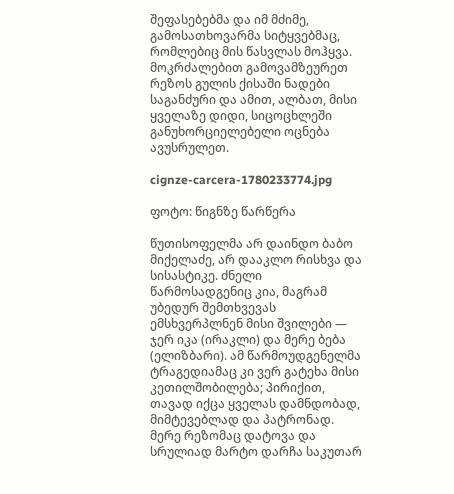შეფასებებმა და იმ მძიმე, გამოსათხოვარმა სიტყვებმაც, რომლებიც მის წასვლას მოჰყვა. მოკრძალებით გამოვამზეურეთ რეზოს გულის ქისაში ნადები საგანძური და ამით, ალბათ, მისი ყველაზე დიდი, სიცოცხლეში განუხორციელებელი ოცნება ავუსრულეთ.

cignze-carcera-1780233774.jpg

ფოტო: წიგნზე წარწერა

წუთისოფელმა არ დაინდო ბაბო მიქელაძე, არ დააკლო რისხვა და სისასტიკე. ძნელი წარმოსადგენიც კია, მაგრამ უბედურ შემთხვევას ემსხვერპლნენ მისი შვილები — ჯერ იკა (ირაკლი) და მერე ბება (ელიზბარი). ამ წარმოუდგენელმა ტრაგედიამაც კი ვერ გატეხა მისი კეთილშობილება; პირიქით, თავად იქცა ყველას დამნდობად, მიმტევებლად და პატრონად. მერე რეზომაც დატოვა და სრულიად მარტო დარჩა საკუთარ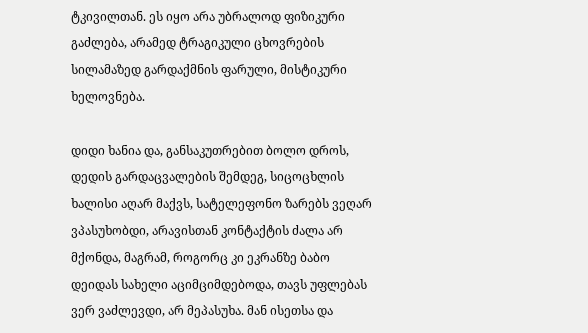ტკივილთან. ეს იყო არა უბრალოდ ფიზიკური გაძლება, არამედ ტრაგიკული ცხოვრების სილამაზედ გარდაქმნის ფარული, მისტიკური ხელოვნება.

დიდი ხანია და, განსაკუთრებით ბოლო დროს, დედის გარდაცვალების შემდეგ, სიცოცხლის ხალისი აღარ მაქვს, სატელეფონო ზარებს ვეღარ ვპასუხობდი, არავისთან კონტაქტის ძალა არ მქონდა, მაგრამ, როგორც კი ეკრანზე ბაბო დეიდას სახელი აციმციმდებოდა, თავს უფლებას ვერ ვაძლევდი, არ მეპასუხა. მან ისეთსა და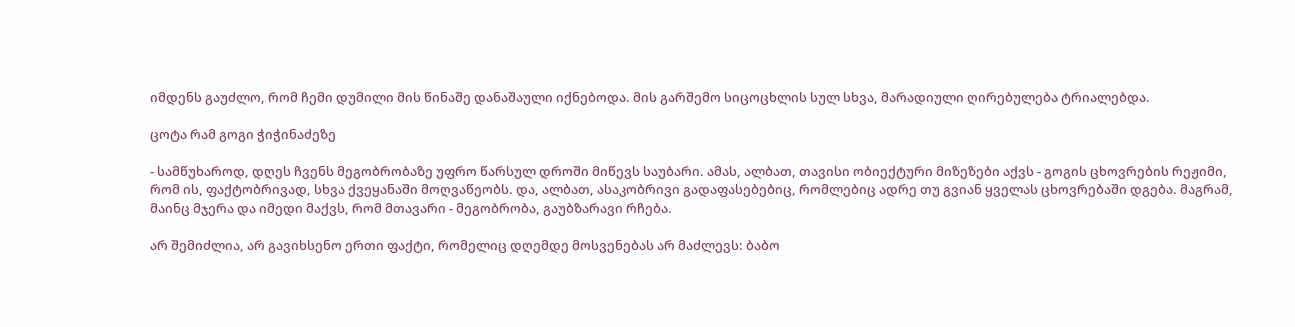იმდენს გაუძლო, რომ ჩემი დუმილი მის წინაშე დანაშაული იქნებოდა. მის გარშემო სიცოცხლის სულ სხვა, მარადიული ღირებულება ტრიალებდა.

ცოტა რამ გოგი ჭიჭინაძეზე

- სამწუხაროდ, დღეს ჩვენს მეგობრობაზე უფრო წარსულ დროში მიწევს საუბარი. ამას, ალბათ, თავისი ობიექტური მიზეზები აქვს - გოგის ცხოვრების რეჟიმი, რომ ის, ფაქტობრივად, სხვა ქვეყანაში მოღვაწეობს. და, ალბათ, ასაკობრივი გადაფასებებიც, რომლებიც ადრე თუ გვიან ყველას ცხოვრებაში დგება. მაგრამ, მაინც მჯერა და იმედი მაქვს, რომ მთავარი - მეგობრობა, გაუბზარავი რჩება.

არ შემიძლია, არ გავიხსენო ერთი ფაქტი, რომელიც დღემდე მოსვენებას არ მაძლევს: ბაბო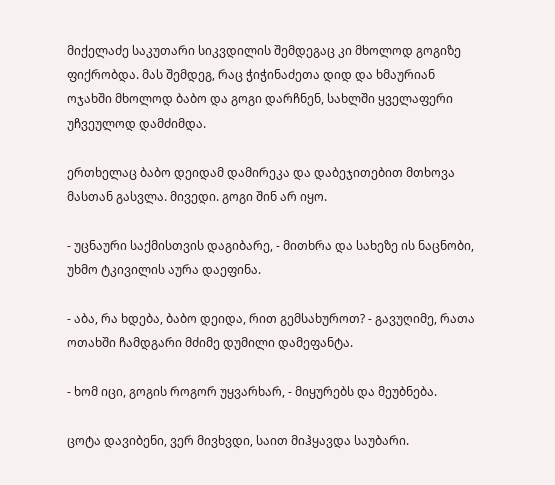მიქელაძე საკუთარი სიკვდილის შემდეგაც კი მხოლოდ გოგიზე ფიქრობდა. მას შემდეგ, რაც ჭიჭინაძეთა დიდ და ხმაურიან ოჯახში მხოლოდ ბაბო და გოგი დარჩნენ, სახლში ყველაფერი უჩვეულოდ დამძიმდა.

ერთხელაც ბაბო დეიდამ დამირეკა და დაბეჯითებით მთხოვა მასთან გასვლა. მივედი. გოგი შინ არ იყო.

- უცნაური საქმისთვის დაგიბარე, - მითხრა და სახეზე ის ნაცნობი, უხმო ტკივილის აურა დაეფინა.

- აბა, რა ხდება, ბაბო დეიდა, რით გემსახუროთ? - გავუღიმე, რათა ოთახში ჩამდგარი მძიმე დუმილი დამეფანტა.

- ხომ იცი, გოგის როგორ უყვარხარ, - მიყურებს და მეუბნება.

ცოტა დავიბენი, ვერ მივხვდი, საით მიჰყავდა საუბარი.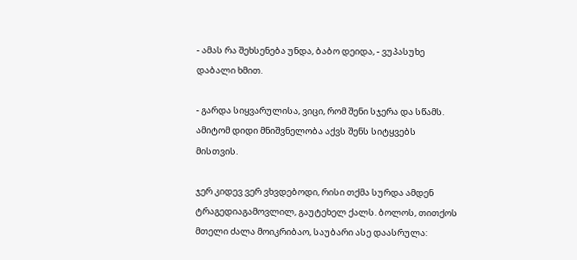- ამას რა შეხსენება უნდა, ბაბო დეიდა, - ვუპასუხე დაბალი ხმით.

- გარდა სიყვარულისა, ვიცი, რომ შენი სჯერა და სწამს. ამიტომ დიდი მნიშვნელობა აქვს შენს სიტყვებს მისთვის.

ჯერ კიდევ ვერ ვხვდებოდი, რისი თქმა სურდა ამდენ ტრაგედიაგამოვლილ, გაუტეხელ ქალს. ბოლოს, თითქოს მთელი ძალა მოიკრიბაო, საუბარი ასე დაასრულა: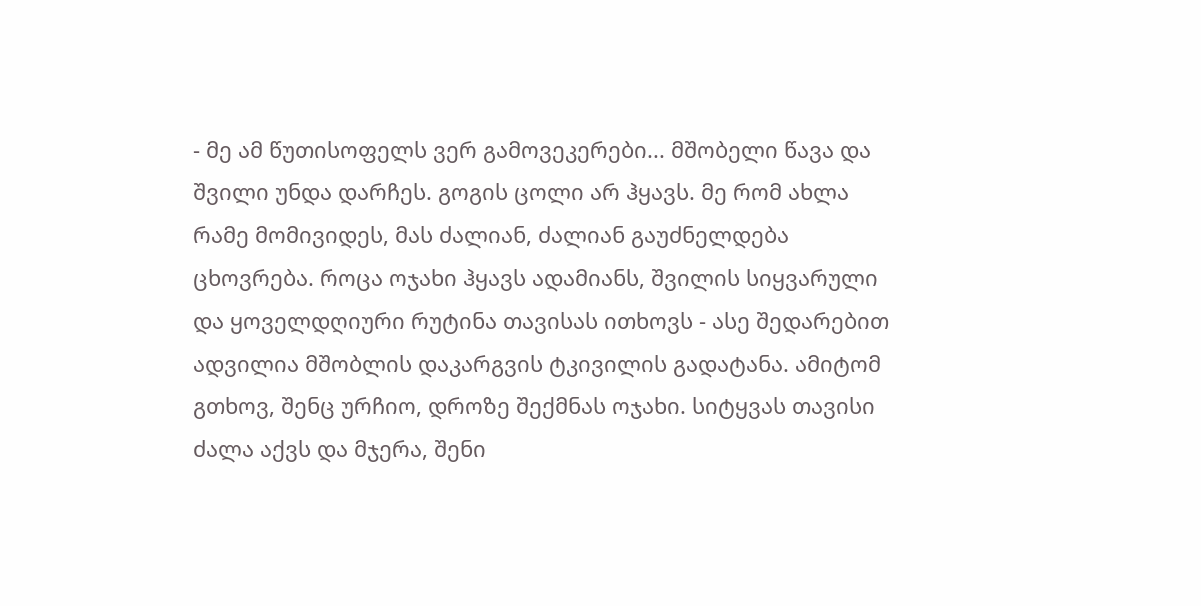- მე ამ წუთისოფელს ვერ გამოვეკერები... მშობელი წავა და შვილი უნდა დარჩეს. გოგის ცოლი არ ჰყავს. მე რომ ახლა რამე მომივიდეს, მას ძალიან, ძალიან გაუძნელდება ცხოვრება. როცა ოჯახი ჰყავს ადამიანს, შვილის სიყვარული და ყოველდღიური რუტინა თავისას ითხოვს - ასე შედარებით ადვილია მშობლის დაკარგვის ტკივილის გადატანა. ამიტომ გთხოვ, შენც ურჩიო, დროზე შექმნას ოჯახი. სიტყვას თავისი ძალა აქვს და მჯერა, შენი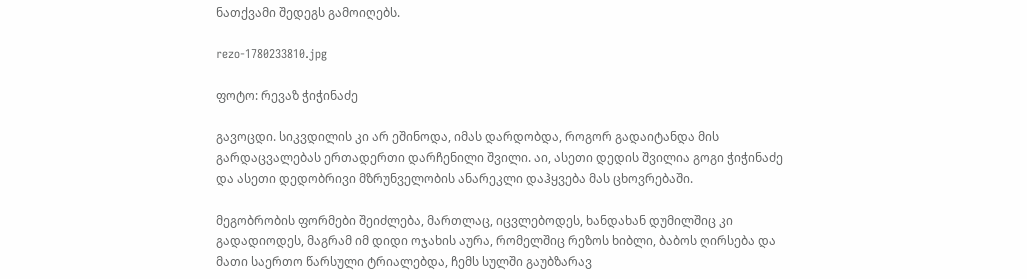ნათქვამი შედეგს გამოიღებს.

rezo-1780233810.jpg

ფოტო: რევაზ ჭიჭინაძე

გავოცდი. სიკვდილის კი არ ეშინოდა, იმას დარდობდა, როგორ გადაიტანდა მის გარდაცვალებას ერთადერთი დარჩენილი შვილი. აი, ასეთი დედის შვილია გოგი ჭიჭინაძე და ასეთი დედობრივი მზრუნველობის ანარეკლი დაჰყვება მას ცხოვრებაში.

მეგობრობის ფორმები შეიძლება, მართლაც, იცვლებოდეს, ხანდახან დუმილშიც კი გადადიოდეს, მაგრამ იმ დიდი ოჯახის აურა, რომელშიც რეზოს ხიბლი, ბაბოს ღირსება და მათი საერთო წარსული ტრიალებდა, ჩემს სულში გაუბზარავ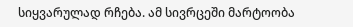სიყვარულად რჩება. ამ სივრცეში მარტოობა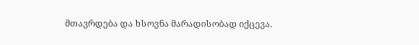მთავრდება და ხსოვნა მარადისობად იქცევა.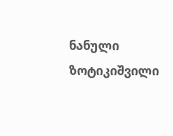ნანული ზოტიკიშვილი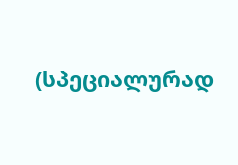(სპეციალურად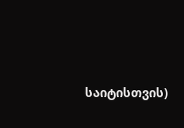საიტისთვის)